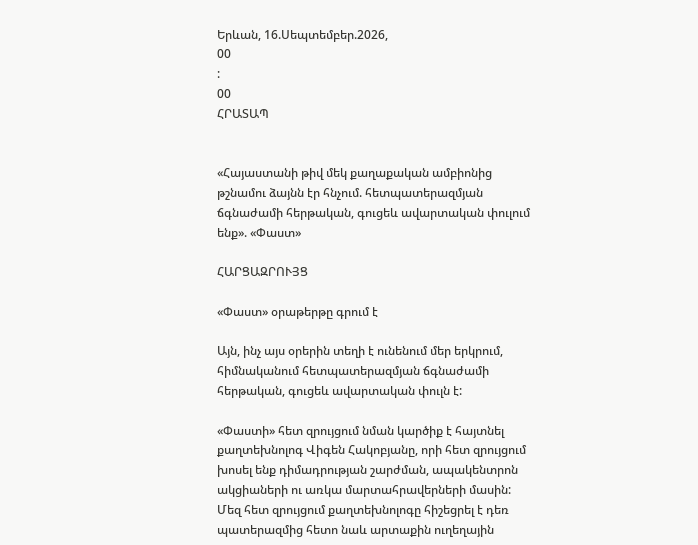Երևան, 16.Սեպտեմբեր.2026,
00
:
00
ՀՐԱՏԱՊ


«Հայաստանի թիվ մեկ քաղաքական ամբիոնից թշնամու ձայնն էր հնչում. հետպատերազմյան ճգնաժամի հերթական, գուցեև ավարտական փուլում ենք». «Փաստ»

ՀԱՐՑԱԶՐՈՒՅՑ

«Փաստ» օրաթերթը գրում է

Այն, ինչ այս օրերին տեղի է ունենում մեր երկրում, հիմնականում հետպատերազմյան ճգնաժամի հերթական, գուցեև ավարտական փուլն է:

«Փաստի» հետ զրույցում նման կարծիք է հայտնել քաղտեխնոլոգ Վիգեն Հակոբյանը, որի հետ զրույցում խոսել ենք դիմադրության շարժման, ապակենտրոն ակցիաների ու առկա մարտահրավերների մասին: Մեզ հետ զրույցում քաղտեխնոլոգը հիշեցրել է դեռ պատերազմից հետո նաև արտաքին ուղեղային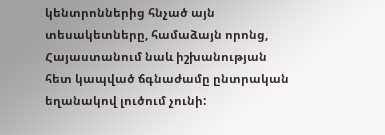կենտրոններից հնչած այն տեսակետները, համաձայն որոնց, Հայաստանում նաև իշխանության հետ կապված ճգնաժամը ընտրական եղանակով լուծում չունի: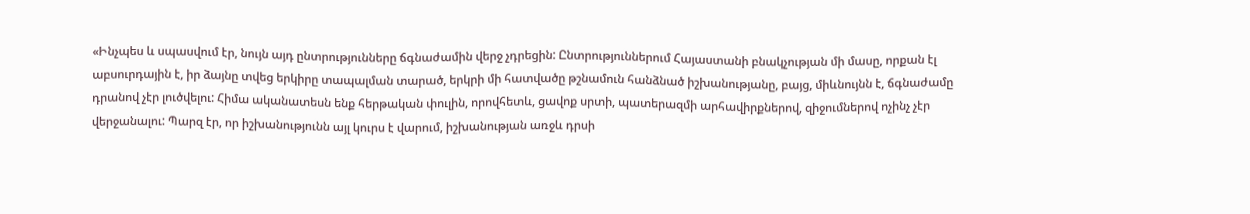«Ինչպես և սպասվում էր, նույն այդ ընտրությունները ճգնաժամին վերջ չդրեցին: Ընտրություններում Հայաստանի բնակչության մի մասը, որքան էլ աբսուրդային է, իր ձայնը տվեց երկիրը տապալման տարած, երկրի մի հատվածը թշնամուն հանձնած իշխանությանը, բայց, միևնույնն է, ճգնաժամը դրանով չէր լուծվելու: Հիմա ականատեսն ենք հերթական փուլին, որովհետև, ցավոք սրտի, պատերազմի արհավիրքներով, զիջումներով ոչինչ չէր վերջանալու: Պարզ էր, որ իշխանությունն այլ կուրս է վարում, իշխանության առջև դրսի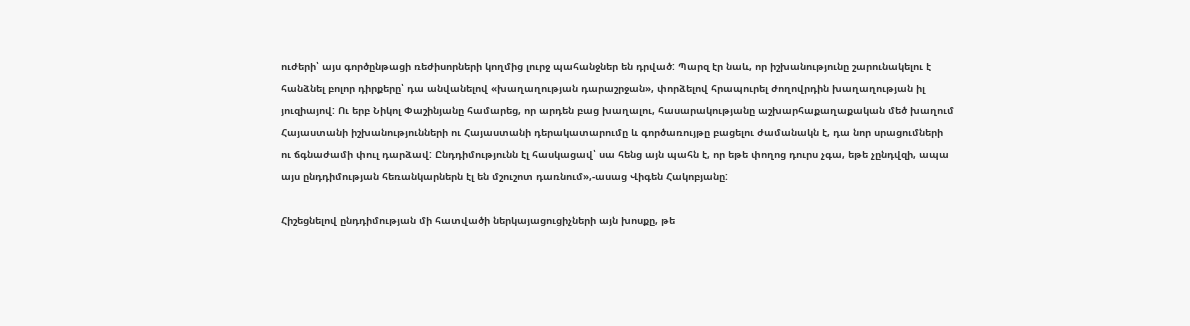ուժերի՝ այս գործընթացի ռեժիսորների կողմից լուրջ պահանջներ են դրված: Պարզ էր նաև, որ իշխանությունը շարունակելու է հանձնել բոլոր դիրքերը՝ դա անվանելով «խաղաղության դարաշրջան», փորձելով հրապուրել ժողովրդին խաղաղության իլ յուզիայով: Ու երբ Նիկոլ Փաշինյանը համարեց, որ արդեն բաց խաղալու, հասարակությանը աշխարհաքաղաքական մեծ խաղում Հայաստանի իշխանությունների ու Հայաստանի դերակատարումը և գործառույթը բացելու ժամանակն է, դա նոր սրացումների ու ճգնաժամի փուլ դարձավ: Ընդդիմությունն էլ հասկացավ՝ սա հենց այն պահն է, որ եթե փողոց դուրս չգա, եթե չընդվզի, ապա այս ընդդիմության հեռանկարներն էլ են մշուշոտ դառնում»,-ասաց Վիգեն Հակոբյանը:

Հիշեցնելով ընդդիմության մի հատվածի ներկայացուցիչների այն խոսքը, թե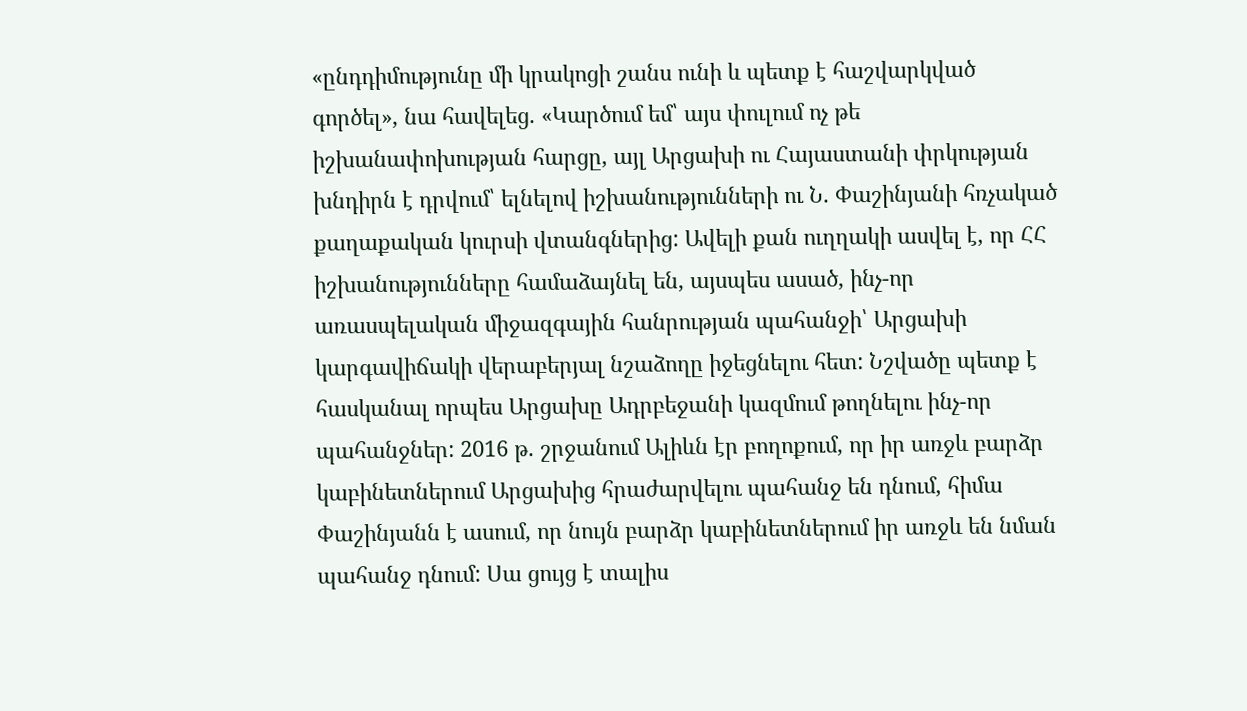«ընդդիմությունը մի կրակոցի շանս ունի և պետք է հաշվարկված գործել», նա հավելեց. «Կարծում եմ՝ այս փուլում ոչ թե իշխանափոխության հարցը, այլ Արցախի ու Հայաստանի փրկության խնդիրն է դրվում՝ ելնելով իշխանությունների ու Ն. Փաշինյանի հռչակած քաղաքական կուրսի վտանգներից: Ավելի քան ուղղակի ասվել է, որ ՀՀ իշխանությունները համաձայնել են, այսպես ասած, ինչ-որ առասպելական միջազգային հանրության պահանջի՝ Արցախի կարգավիճակի վերաբերյալ նշաձողը իջեցնելու հետ: Նշվածը պետք է հասկանալ որպես Արցախը Ադրբեջանի կազմում թողնելու ինչ-որ պահանջներ: 2016 թ. շրջանում Ալիևն էր բողոքում, որ իր առջև բարձր կաբինետներում Արցախից հրաժարվելու պահանջ են դնում, հիմա Փաշինյանն է ասում, որ նույն բարձր կաբինետներում իր առջև են նման պահանջ դնում: Սա ցույց է տալիս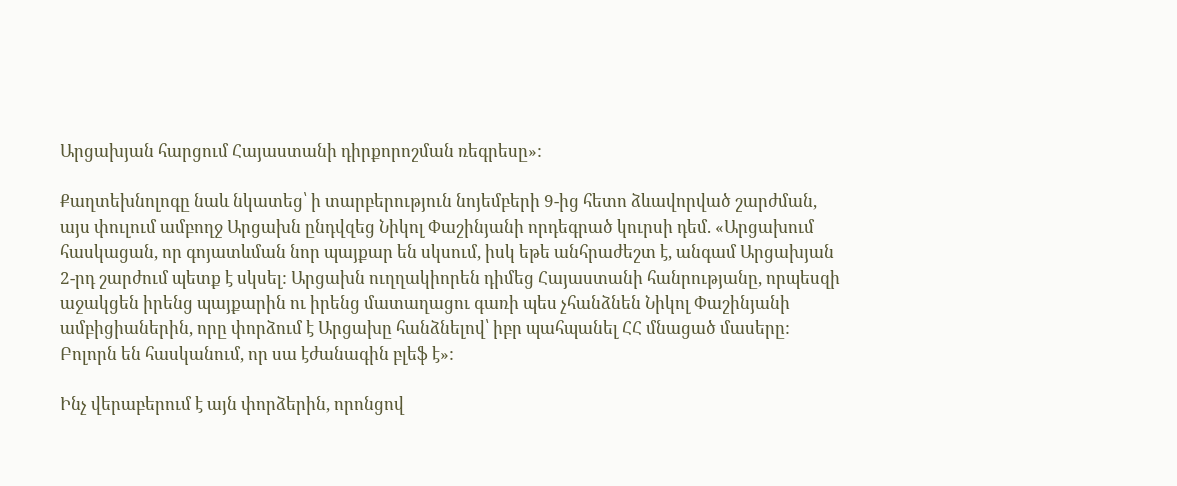Արցախյան հարցում Հայաստանի դիրքորոշման ռեգրեսը»:

Քաղտեխնոլոգը նաև նկատեց՝ ի տարբերություն նոյեմբերի 9-ից հետո ձևավորված շարժման, այս փուլում ամբողջ Արցախն ընդվզեց Նիկոլ Փաշինյանի որդեգրած կուրսի դեմ. «Արցախում հասկացան, որ գոյատևման նոր պայքար են սկսում, իսկ եթե անհրաժեշտ է, անգամ Արցախյան 2-րդ շարժում պետք է սկսել: Արցախն ուղղակիորեն դիմեց Հայաստանի հանրությանը, որպեսզի աջակցեն իրենց պայքարին ու իրենց մատաղացու գառի պես չհանձնեն Նիկոլ Փաշինյանի ամբիցիաներին, որը փորձում է Արցախը հանձնելով՝ իբր պահպանել ՀՀ մնացած մասերը: Բոլորն են հասկանում, որ սա էժանագին բլեֆ է»:

Ինչ վերաբերում է այն փորձերին, որոնցով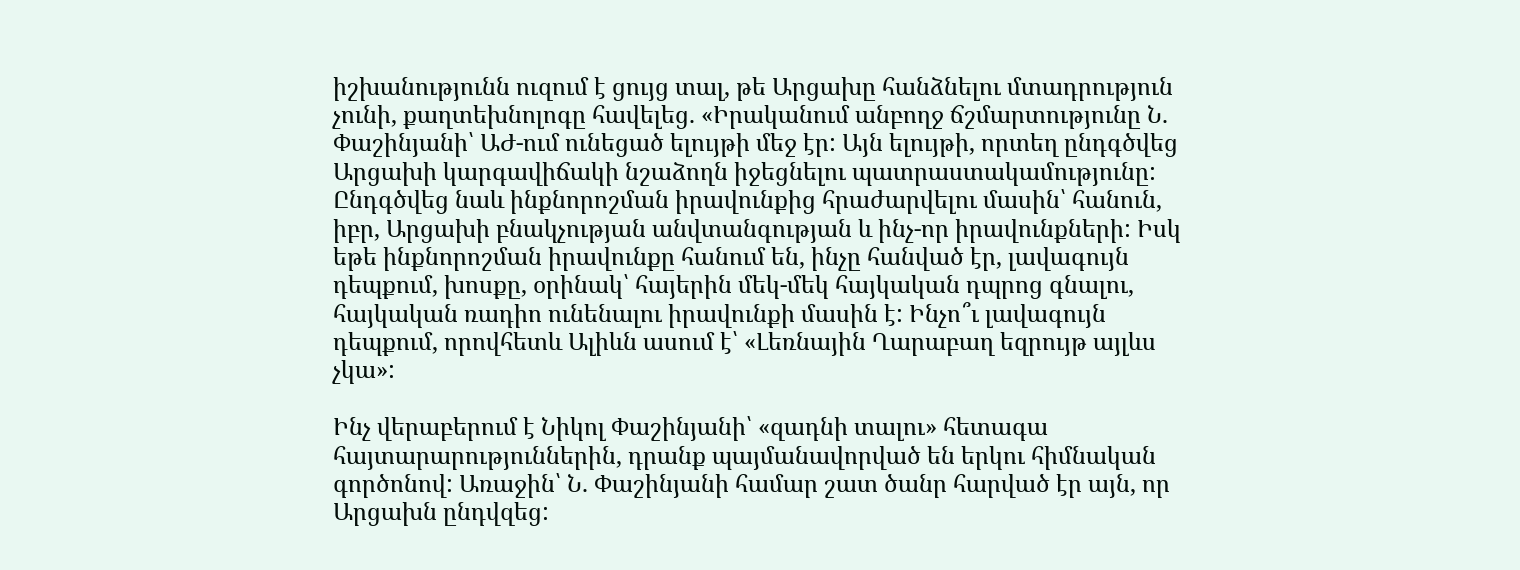իշխանությունն ուզում է ցույց տալ, թե Արցախը հանձնելու մտադրություն չունի, քաղտեխնոլոգը հավելեց. «Իրականում անբողջ ճշմարտությունը Ն. Փաշինյանի՝ ԱԺ-ում ունեցած ելույթի մեջ էր: Այն ելույթի, որտեղ ընդգծվեց Արցախի կարգավիճակի նշաձողն իջեցնելու պատրաստակամությունը: Ընդգծվեց նաև ինքնորոշման իրավունքից հրաժարվելու մասին՝ հանուն, իբր, Արցախի բնակչության անվտանգության և ինչ-որ իրավունքների: Իսկ եթե ինքնորոշման իրավունքը հանում են, ինչը հանված էր, լավագույն դեպքում, խոսքը, օրինակ՝ հայերին մեկ-մեկ հայկական դպրոց գնալու, հայկական ռադիո ունենալու իրավունքի մասին է: Ինչո՞ւ լավագույն դեպքում, որովհետև Ալիևն ասում է՝ «Լեռնային Ղարաբաղ եզրույթ այլևս չկա»:

Ինչ վերաբերում է Նիկոլ Փաշինյանի՝ «զադնի տալու» հետագա հայտարարություններին, դրանք պայմանավորված են երկու հիմնական գործոնով: Առաջին՝ Ն. Փաշինյանի համար շատ ծանր հարված էր այն, որ Արցախն ընդվզեց: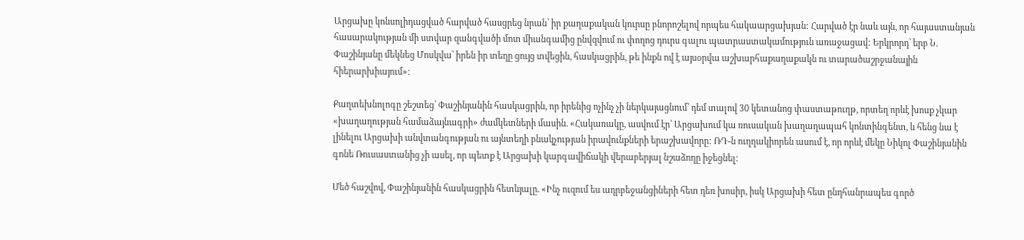Արցախը կոնսոլիդացված հարված հասցրեց նրան՝ իր քաղաքական կուրսը բնորոշելով որպես հակաարցախյան: Հարված էր նաև այն, որ հայաստանյան հասարակության մի ստվար զանգվածի մոտ միանգամից ընվզվում ու փողոց դուրս գալու պատրաստակամություն առաջացավ: Երկրորդ՝ երբ Ն. Փաշինյանը մեկնեց Մոսկվա՝ իրեն իր տեղը ցույց տվեցին, հասկացրին, թե ինքն ով է այսօրվա աշխարհաքաղաքակն ու տարածաշրջանային հիերարխիայում»:

Քաղտեխնոլոգը շեշտեց՝ Փաշինյանին հասկացրին, որ իրենից ոչինչ չի ներկայացնում՝ դեմ տալով 30 կետանոց փաստաթուղթ, որտեղ որևէ խոսք չկար «խաղաղության համաձայնագրի» ժամկետների մասին. «Հակառակը, ասվում էր՝ Արցախում կա ռուսական խաղաղապահ կոնտինգենտ, և հենց նա է լինելու Արցախի անվտանգության ու այնտեղի բնակչության իրավունքների երաշխավորը: ՌԴ-ն ուղղակիորեն ասում է, որ որևէ մեկը Նիկոլ Փաշինյանին գոնե Ռուսաստանից չի ասել, որ պետք է Արցախի կարգավիճակի վերաբերյալ նշաձողը իջեցնել:

Մեծ հաշվով, Փաշինյանին հասկացրին հետևյալը. «Ինչ ուզում ես ադրբեջանցիների հետ դեռ խոսիր, իսկ Արցախի հետ ընդհանրապես գործ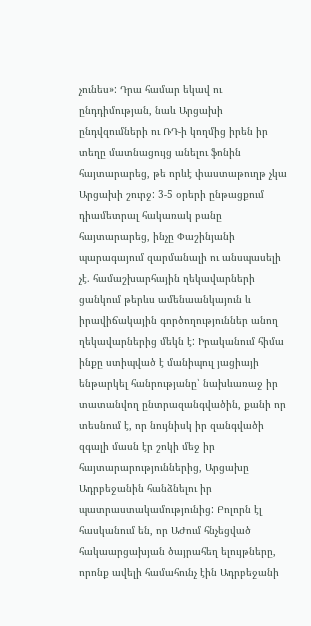չունես»: Դրա համար եկավ ու ընդդիմության, նաև Արցախի ընդվզումների ու ՌԴ-ի կողմից իրեն իր տեղը մատնացույց անելու ֆոնին հայտարարեց, թե որևէ փաստաթուղթ չկա Արցախի շուրջ: 3-5 օրերի ընթացքում դիամետրալ հակառակ բանը հայտարարեց, ինչը Փաշինյանի պարագայում զարմանալի ու անսպասելի չէ. համաշխարհային ղեկավարների ցանկում թերևս ամենաանկայուն և իրավիճակային գործողություններ անող ղեկավարներից մեկն է: Իրականում հիմա ինքը ստիպված է մանիպուլ յացիայի ենթարկել հանրությանը՝ նախևառաջ իր տատանվող ընտրազանգվածին, քանի որ տեսնում է, որ նույնիսկ իր զանգվածի զգալի մասն էր շոկի մեջ իր հայտարարություններից, Արցախը Ադրբեջանին հանձնելու իր պատրաստակամությունից: Բոլորն էլ հասկանում են, որ ԱԺում հնչեցված հակաարցախյան ծայրահեղ ելույթները, որոնք ավելի համահունչ էին Ադրբեջանի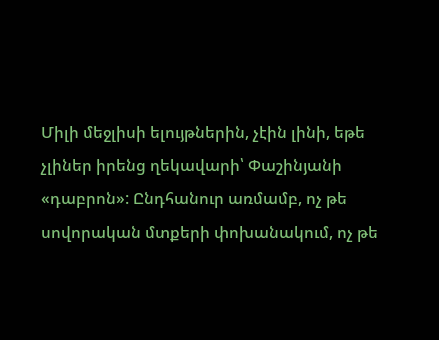Միլի մեջլիսի ելույթներին, չէին լինի, եթե չլիներ իրենց ղեկավարի՝ Փաշինյանի «դաբրոն»: Ընդհանուր առմամբ, ոչ թե սովորական մտքերի փոխանակում, ոչ թե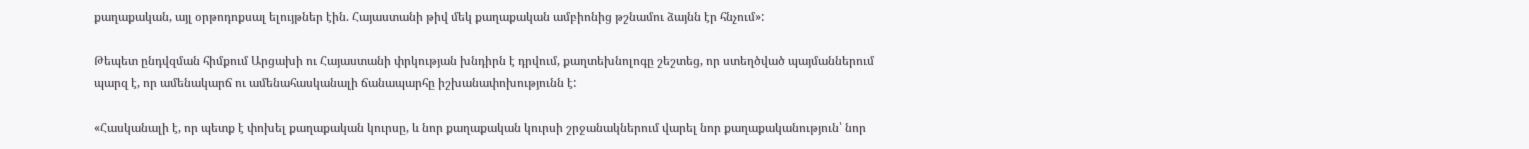քաղաքական, այլ օրթոդոքսալ ելույթներ էին. Հայաստանի թիվ մեկ քաղաքական ամբիոնից թշնամու ձայնն էր հնչում»:

Թեպետ ընդվզման հիմքում Արցախի ու Հայաստանի փրկության խնդիրն է դրվում, քաղտեխնոլոգը շեշտեց, որ ստեղծված պայմաններում պարզ է, որ ամենակարճ ու ամենահասկանալի ճանապարհը իշխանափոխությունն է:

«Հասկանալի է, որ պետք է փոխել քաղաքական կուրսը, և նոր քաղաքական կուրսի շրջանակներում վարել նոր քաղաքականություն՝ նոր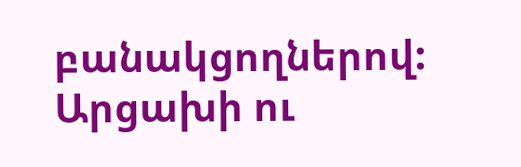բանակցողներով: Արցախի ու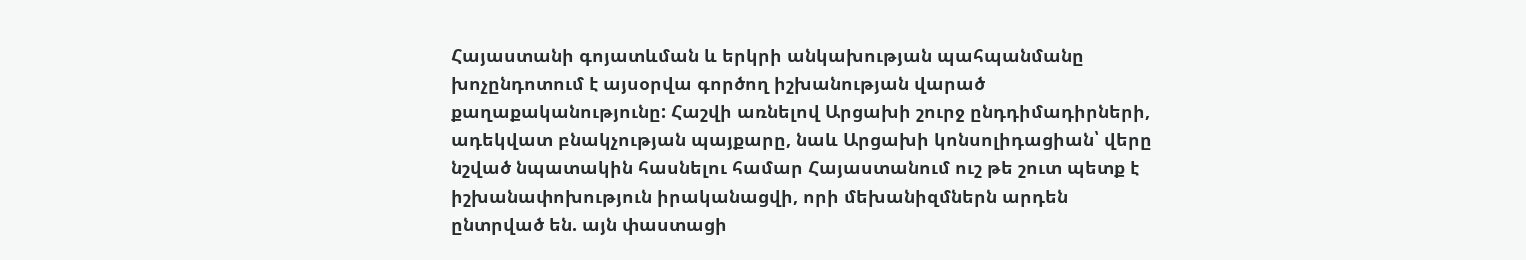Հայաստանի գոյատևման և երկրի անկախության պահպանմանը խոչընդոտում է այսօրվա գործող իշխանության վարած քաղաքականությունը: Հաշվի առնելով Արցախի շուրջ ընդդիմադիրների, ադեկվատ բնակչության պայքարը, նաև Արցախի կոնսոլիդացիան՝ վերը նշված նպատակին հասնելու համար Հայաստանում ուշ թե շուտ պետք է իշխանափոխություն իրականացվի, որի մեխանիզմներն արդեն ընտրված են. այն փաստացի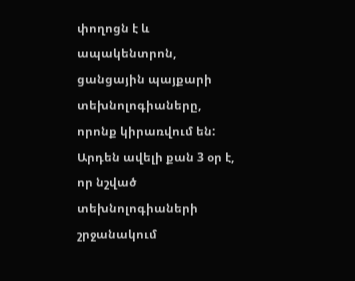փողոցն է և ապակենտրոն, ցանցային պայքարի տեխնոլոգիաները, որոնք կիրառվում են: Արդեն ավելի քան 3 օր է, որ նշված տեխնոլոգիաների շրջանակում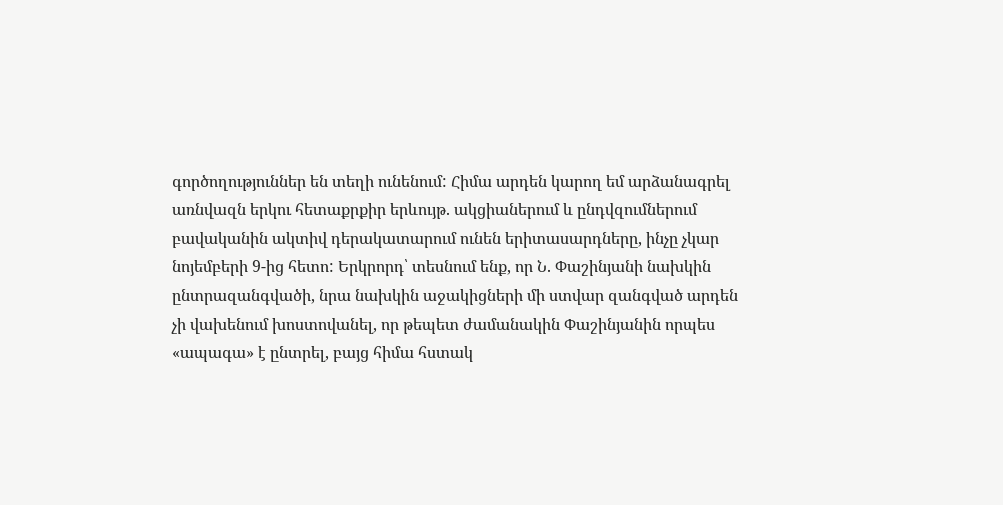գործողություններ են տեղի ունենում: Հիմա արդեն կարող եմ արձանագրել առնվազն երկու հետաքրքիր երևույթ. ակցիաներում և ընդվզումներում բավականին ակտիվ դերակատարում ունեն երիտասարդները, ինչը չկար նոյեմբերի 9-ից հետո: Երկրորդ՝ տեսնում ենք, որ Ն. Փաշինյանի նախկին ընտրազանգվածի, նրա նախկին աջակիցների մի ստվար զանգված արդեն չի վախենում խոստովանել, որ թեպետ ժամանակին Փաշինյանին որպես «ապագա» է ընտրել, բայց հիմա հստակ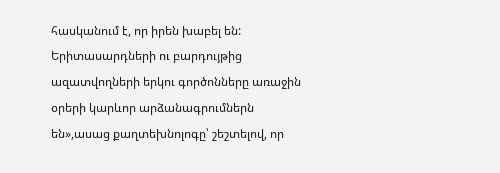հասկանում է, որ իրեն խաբել են: Երիտասարդների ու բարդույթից ազատվողների երկու գործոնները առաջին օրերի կարևոր արձանագրումներն են»,ասաց քաղտեխնոլոգը՝ շեշտելով, որ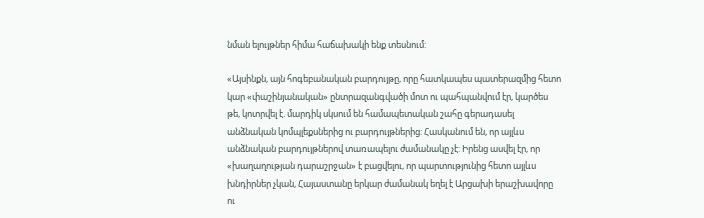նման ելույթներ հիմա հաճախակի ենք տեսնում:

«Այսինքն, այն հոգեբանական բարդույթը, որը հատկապես պատերազմից հետո կար «փաշինյանական» ընտրազանգվածի մոտ ու պահպանվում էր, կարծես թե, կոտրվել է. մարդիկ սկսում են համապետական շահը գերադասել անձնական կոմպլեքսներից ու բարդույթներից: Հասկանում են, որ այլևս անձնական բարդույթներով տառապելու ժամանակը չէ: Իրենց ասվել էր, որ «խաղաղության դարաշրջան» է բացվելու, որ պարտությունից հետո այլևս խնդիրներ չկան, Հայաստանը երկար ժամանակ եղել է Արցախի երաշխավորը ու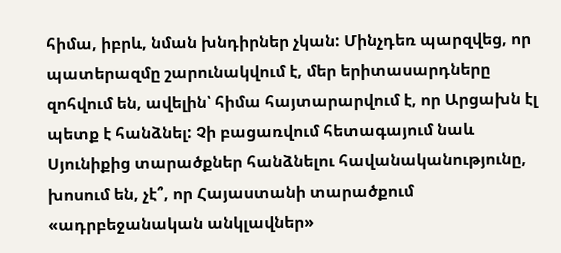հիմա, իբրև, նման խնդիրներ չկան: Մինչդեռ պարզվեց, որ պատերազմը շարունակվում է, մեր երիտասարդները զոհվում են, ավելին՝ հիմա հայտարարվում է, որ Արցախն էլ պետք է հանձնել: Չի բացառվում հետագայում նաև Սյունիքից տարածքներ հանձնելու հավանականությունը, խոսում են, չէ՞, որ Հայաստանի տարածքում «ադրբեջանական անկլավներ»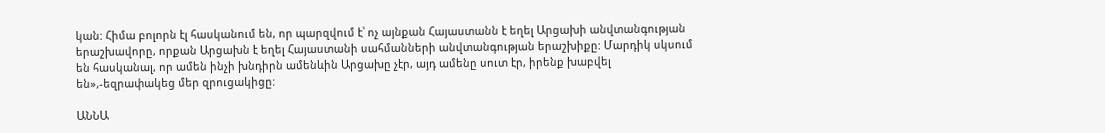կան: Հիմա բոլորն էլ հասկանում են, որ պարզվում է՝ ոչ այնքան Հայաստանն է եղել Արցախի անվտանգության երաշխավորը, որքան Արցախն է եղել Հայաստանի սահմանների անվտանգության երաշխիքը: Մարդիկ սկսում են հասկանալ, որ ամեն ինչի խնդիրն ամենևին Արցախը չէր, այդ ամենը սուտ էր, իրենք խաբվել են»,-եզրափակեց մեր զրուցակիցը:

ԱՆՆԱ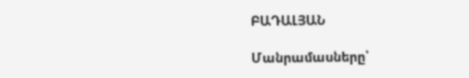ԲԱԴԱԼՅԱՆ

Մանրամասները՝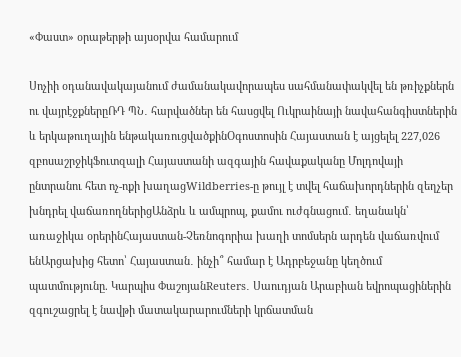«Փաստ» օրաթերթի այսօրվա համարում

Սոչիի օդանավակայանում ժամանակավորապես սահմանափակվել են թռիչքներն ու վայրէջքներըՌԴ ՊՆ․ հարվածներ են հասցվել Ուկրաինայի նավահանգիստներին և երկաթուղային ենթակառուցվածքինՕգոստոսին Հայաստան է այցելել 227,026 զբոսաշրջիկՖուտզալի Հայաստանի ազգային հավաքականը Մոլդովայի ընտրանու հետ ոչ-ոքի խաղացWildberries-ը թույլ է տվել հաճախորդներին զեղչեր խնդրել վաճառողներիցԱնձրև և ամպրոպ, քամու ուժգնացում․ եղանակն՝ առաջիկա օրերինՀայաստան-Չեռնոգորիա խաղի տոմսերն արդեն վաճառվում ենԱրցախից հետո՝ Հայաստան․ ինչի՞ համար է Ադրբեջանը կեղծում պատմությունը. Կարպիս ՓաշոյանReuters․ Սաուդյան Արաբիան եվրոպացիներին զգուշացրել է նավթի մատակարարումների կրճատման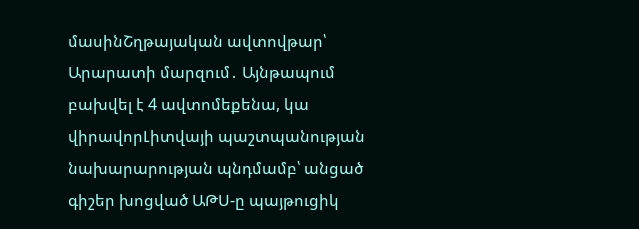մասինՇղթայական ավտովթար՝ Արարատի մարզում․ Այնթապում բախվել է 4 ավտոմեքենա, կա վիրավորԼիտվայի պաշտպանության նախարարության պնդմամբ՝ անցած գիշեր խոցված ԱԹՍ-ը պայթուցիկ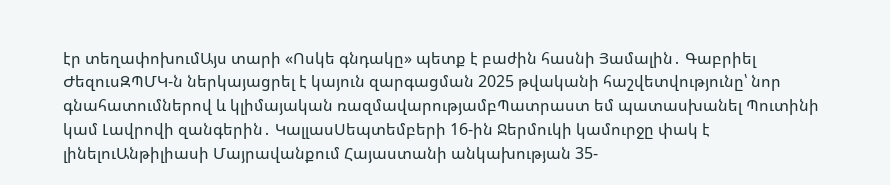էր տեղափոխումԱյս տարի «Ոսկե գնդակը» պետք է բաժին հասնի Յամալին․ Գաբրիել ԺեզուսԶՊՄԿ-ն ներկայացրել է կայուն զարգացման 2025 թվականի հաշվետվությունը՝ նոր գնահատումներով և կլիմայական ռազմավարությամբՊատրաստ եմ պատասխանել Պուտինի կամ Լավրովի զանգերին․ ԿալլասՍեպտեմբերի 16-ին Ջերմուկի կամուրջը փակ է լինելուԱնթիլիասի Մայրավանքում Հայաստանի անկախության 35-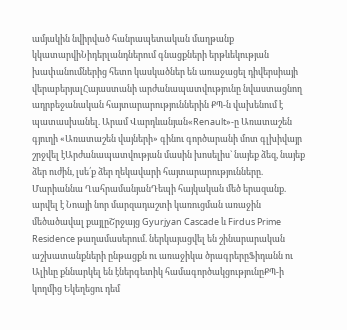ամյակին նվիրված հանրապետական մաղթանք կկատարվիՆիդերլանդներում գնացքների երթևեկության խափանումներից հետո կասկածներ են առաջացել դիվերսիայի վերաբերյալՀայաստանի արժանապատվությունը նվաստացնող ադրբեջանական հայտարարություններին ՔՊ-ն վախենում է պատասխանել. Արամ Վարդևանյան«Renault»-ը Առատաշեն գյուղի «Առատաշեն վայների» գինու գործարանի մոտ գլխիվայր շրջվել էԱրժանապատվության մասին խոսելիս` նայեք ձեզ, նայեք ձեր ուժին, լսե՛ք ձեր ղեկավարի հայտարարությունները. Մարիաննա ՂահրամանյանԴեպի հայկական մեծ երազանք. արվել է Նոայի նոր մարզադաշտի կառուցման առաջին մեծածավալ քայլըՇրջայց Gyurjyan Cascade և Firdus Prime Residence թաղամասերում. ներկայացվել են շինարարական աշխատանքների ընթացքն ու առաջիկա ծրագրերըՖիդանն ու Ալիևը քննարկել են էներգետիկ համագործակցությունըՔՊ-ի կողմից Եկեղեցու դեմ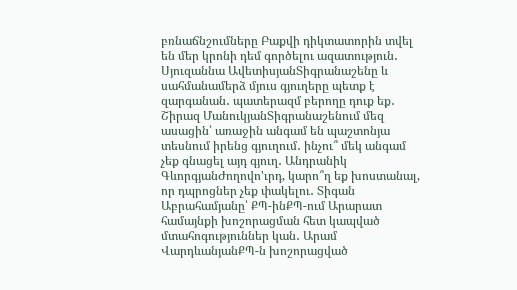բռնաճնշումները Բաքվի դիկտատորին տվել են մեր կրոնի դեմ գործելու ազատություն․ Սյուզաննա ԱվետիսյանՏիգրանաշենը և սահմանամերձ մյուս գյուղերը պետք է զարգանան․ պատերազմ բերողը դուք եք․ Շիրազ ՄանուկյանՏիգրանաշենում մեզ ասացին՝ առաջին անգամ են պաշտոնյա տեսնում իրենց գյուղում․ ինչու՞ մեկ անգամ չեք գնացել այդ գյուղ․ Անդրանիկ ԳևորգյանԺողովո'ւրդ, կարո՞ղ եք խոստանալ, որ դպրոցներ չեք փակելու․ Տիգան Աբրահամյանը՝ ՔՊ-ինՔՊ-ում Արարատ համայնքի խոշորացման հետ կապված մտահոգություններ կան․ Արամ ՎարդևանյանՔՊ-ն խոշորացված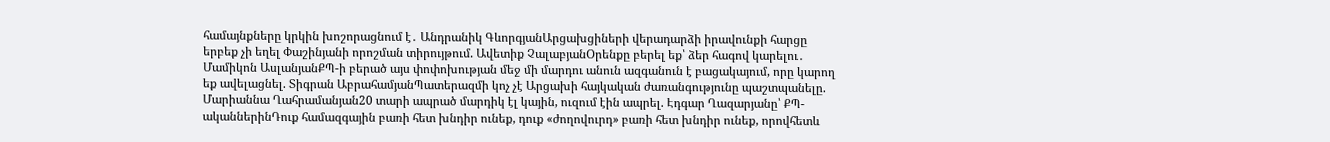համայնքները կրկին խոշորացնում է․ Անդրանիկ ԳևորգյանԱրցախցիների վերադարձի իրավունքի հարցը երբեք չի եղել Փաշինյանի որոշման տիրույթում. Ավետիք ՉալաբյանՕրենքը բերել եք՝ ձեր հագով կարելու․ Մամիկոն ԱսլանյանՔՊ-ի բերած այս փոփոխության մեջ մի մարդու անուն ազգանուն է բացակայում, որը կարող եք ավելացնել. Տիգրան ԱբրահամյանՊատերազմի կոչ չէ Արցախի հայկական ժառանգությունը պաշտպանելը. Մարիաննա Ղահրամանյան20 տարի ապրած մարդիկ էլ կային, ուզում էին ապրել. Էդգար Ղազարյանը՝ ՔՊ-ականներինԴուք համազգային բառի հետ խնդիր ունեք, դուք «ժողովուրդ» բառի հետ խնդիր ունեք, որովհետև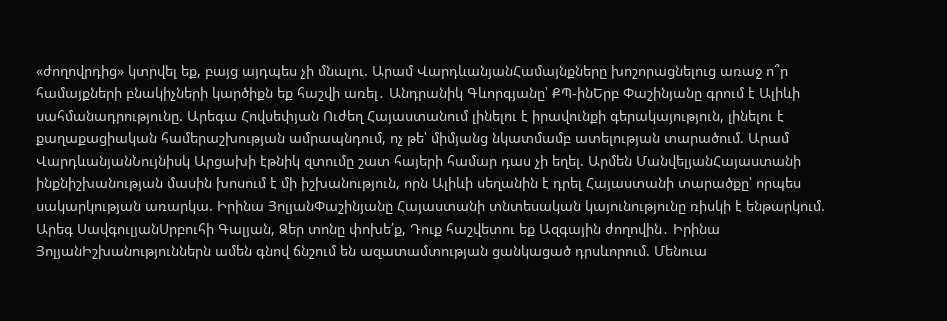«ժողովրդից» կտրվել եք, բայց այդպես չի մնալու. Արամ ՎարդևանյանՀամայնքները խոշորացնելուց առաջ ո՞ր համայքների բնակիչների կարծիքն եք հաշվի առել․ Անդրանիկ Գևորգյանը՝ ՔՊ-ինԵրբ Փաշինյանը գրում է Ալիևի սահմանադրությունը. Արեգա Հովսեփյան Ուժեղ Հայաստանում լինելու է իրավունքի գերակայություն, լինելու է քաղաքացիական համերաշխության ամրապնդում, ոչ թե՝ միմյանց նկատմամբ ատելության տարածում. Արամ ՎարդևանյանՆույնիսկ Արցախի էթնիկ զտումը շատ հայերի համար դաս չի եղել. Արմեն ՄանվելյանՀայաստանի ինքնիշխանության մասին խոսում է մի իշխանություն, որն Ալիևի սեղանին է դրել Հայաստանի տարածքը՝ որպես սակարկության առարկա. Իրինա ՅոլյանՓաշինյանը Հայաստանի տնտեսական կայունությունը ռիսկի է ենթարկում. Արեգ ՍավգուլյանՍրբուհի Գալյան, Ձեր տոնը փոխե՛ք, Դուք հաշվետու եք Ազգային ժողովին․ Իրինա ՅոլյանԻշխանություններն ամեն գնով ճնշում են ազատամտության ցանկացած դրսևորում. Մենուա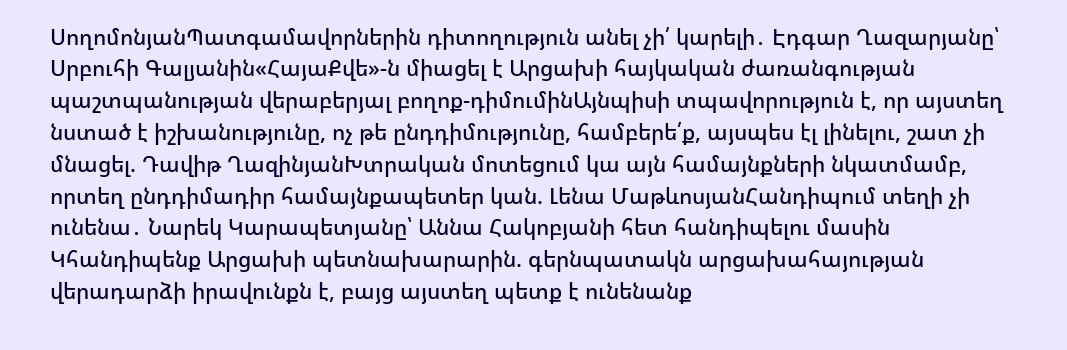ՍողոմոնյանՊատգամավորներին դիտողություն անել չի՛ կարելի․ Էդգար Ղազարյանը՝ Սրբուհի Գալյանին«ՀայաՔվե»-ն միացել է Արցախի հայկական ժառանգության պաշտպանության վերաբերյալ բողոք-դիմումինԱյնպիսի տպավորություն է, որ այստեղ նստած է իշխանությունը, ոչ թե ընդդիմությունը, համբերե՛ք, այսպես էլ լինելու, շատ չի մնացել. Դավիթ ՂազինյանԽտրական մոտեցում կա այն համայնքների նկատմամբ, որտեղ ընդդիմադիր համայնքապետեր կան. Լենա ՄաթևոսյանՀանդիպում տեղի չի ունենա․ Նարեկ Կարապետյանը՝ Աննա Հակոբյանի հետ հանդիպելու մասին Կհանդիպենք Արցախի պետնախարարին. գերնպատակն արցախահայության վերադարձի իրավունքն է, բայց այստեղ պետք է ունենանք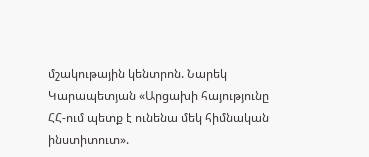մշակութային կենտրոն. Նարեկ Կարապետյան «Արցախի հայությունը ՀՀ-ում պետք է ունենա մեկ հիմնական ինստիտուտ».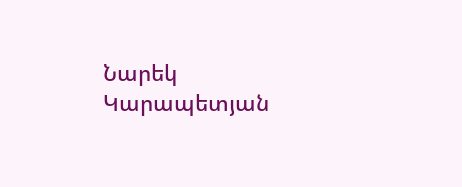Նարեկ Կարապետյան